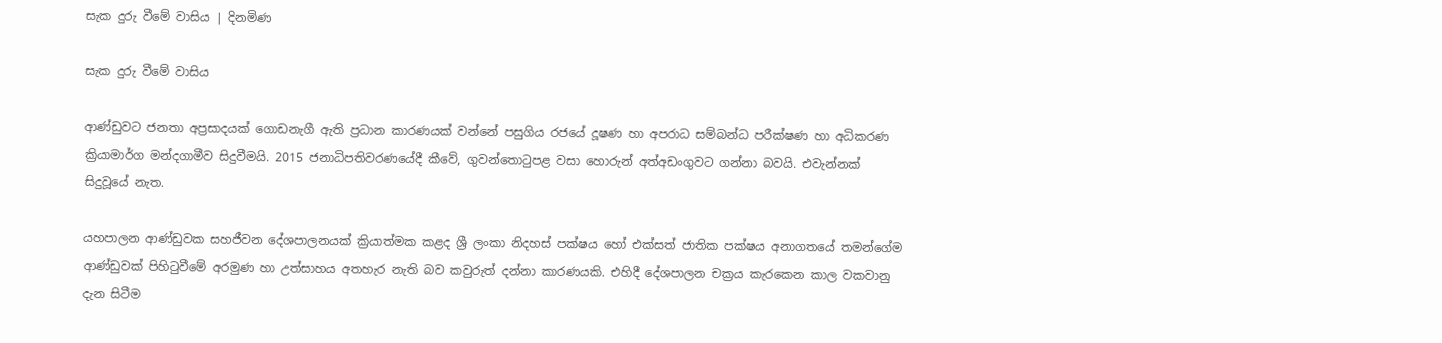සැක දුරු වීමේ වාසිය | දිනමිණ

සැක දුරු වීමේ වාසිය

ආණ්ඩුවට ජනතා අප්‍රසාදයක් ගොඩනැගී ඇති ප්‍රධාන කාරණයක් වන්නේ පසුගිය රජයේ දූෂණ හා අපරාධ සම්බන්ධ පරීක්ෂණ හා අධිකරණ ක්‍රියාමාර්ග මන්දගාමීව සිදුවීමයි. 2015 ජනාධිපතිවරණයේදී කීවේ, ගුවන්තොටුපළ වසා හොරුන් අත්අඩංගුවට ගන්නා බවයි. එවැන්නක් සිදුවූයේ නැත.

යහපාලන ආණ්ඩුවක සහජීවන දේශපාලනයක් ක්‍රියා‍ත්මක කළද ශ්‍රී ලංකා නිදහස් පක්ෂය හෝ එක්සත් ජාතික පක්ෂය අනාගතයේ තමන්ගේම ආණ්ඩුවක් පිහිටුවීමේ අරමුණ හා උත්සාහය අතහැර නැති බව කවුරුත් දන්නා කාරණයකි. එහිදී දේශපාලන චක්‍රය කැරකෙන කාල වකවානු දැන සි‍ටීම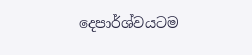දෙපාර්ශ්වයටම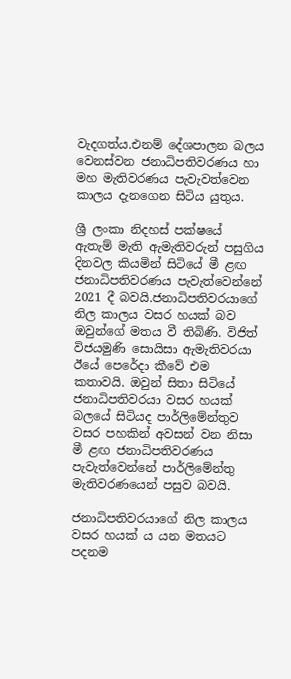වැදගත්ය.එනම් දේශපාලන බලය වෙනස්වන ජනාධිපතිවරණය හා මහ මැතිවරණය පැවැවත්වෙන කාලය දැනගෙන සිටිය යුතුය.

ශ්‍රී ලංකා නිදහස් පක්ෂයේ ඇතැම් මැති ඇමැතිවරුන් පසුගිය දිනවල කියමින් සිටියේ මී ළඟ ජනාධිපතිවරණය පැවැත්වෙන්නේ 2021 දී බවයි.ජනාධිපතිවරයා‍ගේ නිල කාලය වසර හයක් බව ඔවුන්ගේ මතය වී තිබිණි. විජිත් විජයමුණි සොයිසා ඇමැතිවරයා ඊයේ පෙරේදා කීවේ එම කතාවයි. ඔවුන් සිතා සි‍ටියේ ජනාධිපතිවරයා වසර හයක් බලයේ සිටියද පාර්ලිමේන්තුව වසර පහකින් අවසන් වන නිසා මී ළඟ ජනාධිපතිවරණය පැවැත්වෙන්නේ පාර්ලිමේන්තු මැතිවරණයෙන් පසුව බවයි.

ජනාධිපතිවරයාගේ නිල කාලය වසර හයක් ය යන මතයට පදනම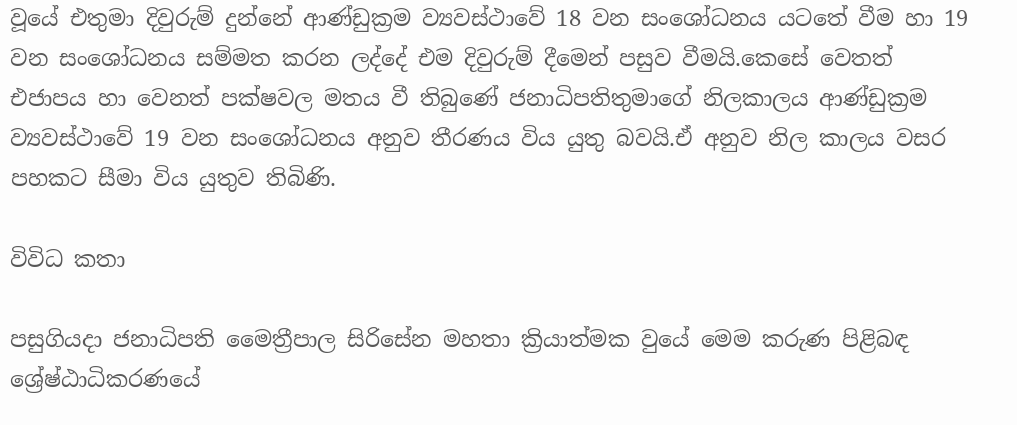වූයේ එතුමා දිවුරුම් දුන්නේ ආණ්ඩුක්‍රම ව්‍යවස්ථාවේ 18 වන සං‍ශෝධනය යටතේ වීම හා 19 වන සංශෝධනය සම්මත කරන ලද්දේ එම දිවුරුම් දීමෙන් පසුව වීමයි.කෙසේ වෙතත් එජාපය හා වෙනත් පක්ෂවල මතය වී තිබු‍ණේ ජනාධිපතිතුමාගේ නිලකාලය ආණ්ඩුක්‍රම ව්‍යවස්ථාවේ 19 වන සංශෝධනය අනුව තීරණය විය යුතු බවයි.ඒ අනුව නිල කාලය වසර පහකට සීමා විය යුතුව තිබිණි.

විවිධ කතා

පසුගියදා ජනාධිපති මෛත්‍රීපා‍ල සිරිසේන මහතා ක්‍රියාත්මක වුයේ මෙම කරුණ පිළිබඳ ශ්‍රේෂ්ඨාධිකරණයේ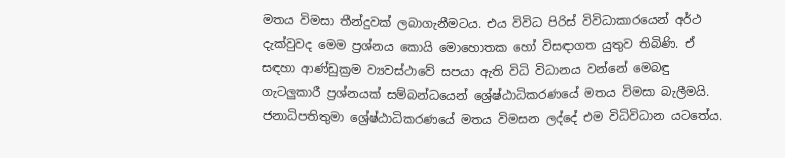මතය විමසා තීන්දුවක් ලබාගැනීමටය. එය විවිධ පිරිස් විවිධාකාරයෙන් අර්ථ දැක්වුවද මෙම ප්‍රශ්නය කොයි මොහොතක හෝ විසඳාගත යුතුව තිබිණි. ඒ සඳහා ආණ්ඩුක්‍රම ව්‍යවස්ථාවේ සපයා ඇති විධි විධානය වන්නේ මෙබඳු ගැටලුකාරී ප්‍රශ්නයක් සම්බන්ධයෙන් ශ්‍රේෂ්ඨාධිකරණයේ මතය විමසා බැලීමයි. ජනාධිපතිතුමා ශ්‍රේෂ්ඨාධිකරණයේ මතය විමසන ලද්දේ එම විධිවිධාන යටතේය.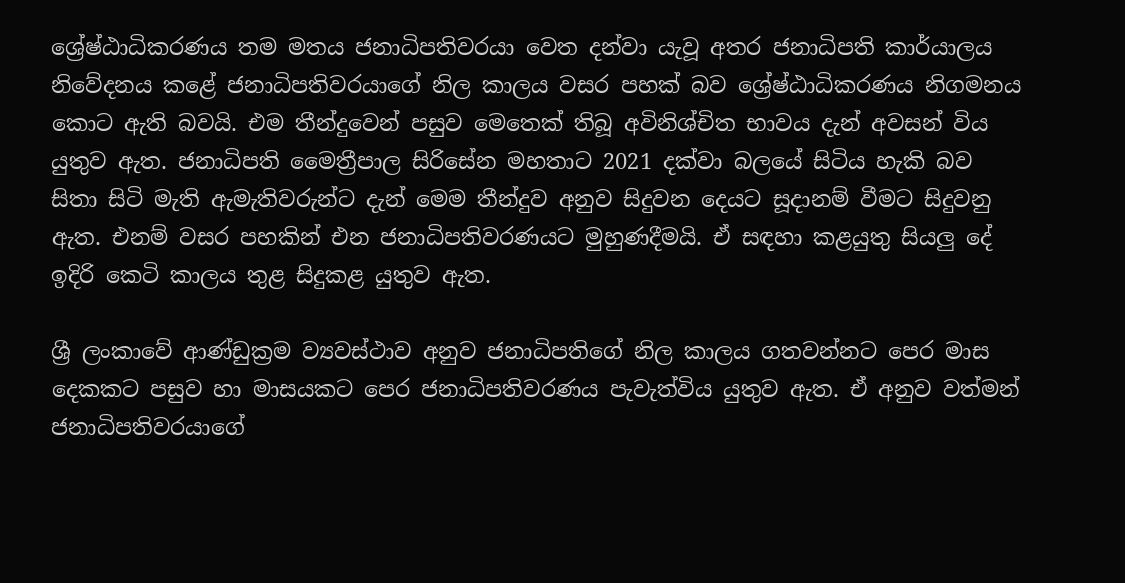ශ්‍රේෂ්ඨාධිකරණය තම මතය ජනාධිපතිවරයා වෙත දන්වා යැවූ අතර ජනාධිපති කාර්යාලය නිවේදනය කළේ ජනාධිපතිවරයාගේ නිල කාලය වසර පහක් බව ශ්‍රේෂ්ඨාධිකරණය නිගමනය කොට ඇති බවයි. එම තීන්දුවෙන් පසුව මෙතෙක් තිබූ අවිනිශ්චිත භාවය දැන් අවසන් විය යුතුව ඇත. ජනාධිපති මෛත්‍රීපාල සිරිසේන මහතාට 2021 දක්වා බලයේ සිටිය හැකි බව සිතා සිටි මැති ඇමැතිවරුන්ට දැන් මෙම තීන්දුව අනුව සිදුවන දෙයට සූදානම් වීමට සිදුවනු ඇත. එනම් වසර පහකින් එන ජනාධිපතිවරණයට මුහුණදීමයි. ඒ සඳහා කළයුතු සියලු දේ ඉදිරි කෙටි කාලය තුළ සිදුකළ යුතුව ඇත.

ශ්‍රී ලංකාවේ ආණ්ඩුක්‍රම ව්‍යවස්ථාව අනුව ජනාධිපතිගේ නිල කාලය ගතවන්නට පෙර මාස දෙකකට පසුව හා මාසයකට පෙර ජනාධිපතිවරණය පැවැත්විය යුතුව ඇත. ඒ අනුව වත්මන් ජනාධිපතිවරයාගේ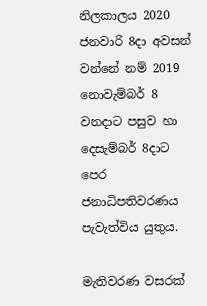නිලකාලය 2020 ජනවාරි 8දා අවසන් වන්නේ නම් 2019 නොවැම්බර් 8 වනදාට පසුව හා දෙසැම්බර් 8දාට පෙර ජනාධිපතිවරණය පැවැත්විය යුතුය.

මැතිවරණ වසරක්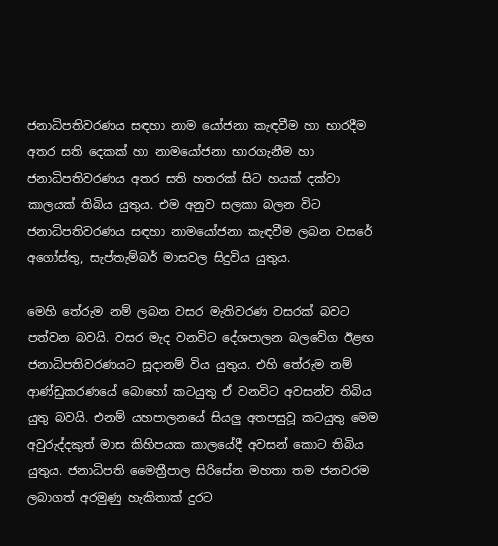ජනාධිපතිවරණය සඳහා නාම යෝජනා කැඳවීම හා භාරදීම අතර සති දෙකක් හා නාමයෝජනා භාරගැනීම හා ජනාධිපතිවරණය අතර සති හතරක් සිට හයක් දක්වා කාලයක් තිබිය යුතුය. එම අනුව සලකා බලන විට ජනාධිපතිවරණය සඳහා නාමයෝජනා කැඳවීම ලබන වසරේ අගෝස්තු, සැප්තැම්බර් මාසවල සිදුවිය යුතුය.

මෙහි තේරුම නම් ලබන වසර මැතිවරණ වසරක් බවට පත්වන බවයි. වසර මැද වනවිට දේශපාලන බලවේග ඊළඟ ජනාධිපතිවරණයට සූදානම් විය යුතුය. එහි තේරුම නම් ආණ්ඩුකරණයේ බොහෝ කටයුතු ඒ වනවිට අවසන්ව තිබිය යුතු බවයි. එනම් යහපාලනයේ සියලු අතපසුවූ කටයුතු මෙම අවුරුද්දකුත් මාස කිහිපයක කාලයේදී අවසන් කොට තිබිය යුතුය. ජනාධිපති මෛත්‍රීපාල සිරිසේන මහතා තම ජනවරම ලබාගත් අරමුණු හැකිතාක් දුරට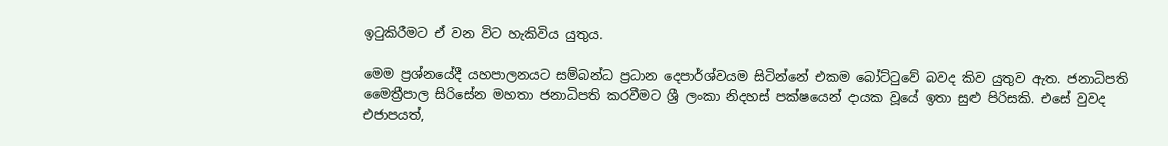ඉටුකිරීමට ඒ වන විට හැකිවිය යුතුය.

මෙම ප්‍රශ්නයේදී යහපාලනයට සම්බන්ධ ප්‍රධාන දෙපාර්ශ්වයම සිටින්නේ එකම බෝට්ටුවේ බවද කිව යුතුව ඇත. ජනාධිපති මෛත්‍රීපාල සිරිසේන මහතා ජනාධිපති කරවීමට ශ්‍රී ලංකා නිදහස් පක්ෂයෙන් දායක වූයේ ඉතා සුළු පිරිසකි. එසේ වුවද එජාපයත්,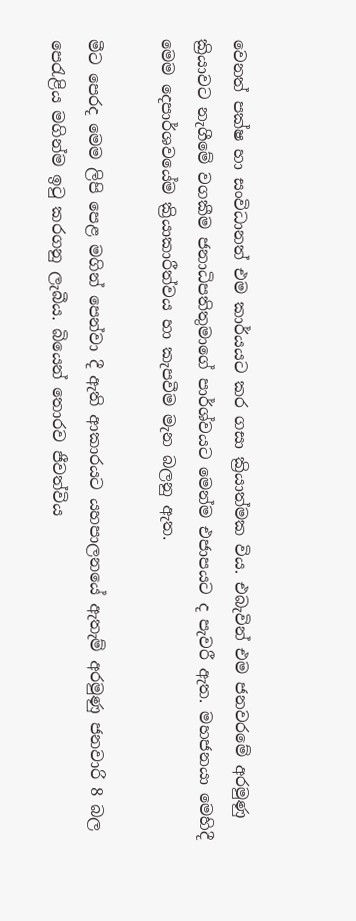වෙනත් පක්ෂ හා සංවිධානත් එම කාර්යයට කර ගසා ක්‍රියාත්මක විය. එබැවින් එම ජනවරමේ අරමුණු ක්‍රියාවට නැගීමේ වගකීම ජනාධිපතිතුමාගේ පාර්ශ්වයට මෙන්ම එජාපයට ද පැවරී ඇත. මහජනයා මෙහිදී මෙම දෙපාර්ශවයේම ක්‍රියාකාරීත්වය හා කැපවීම මැන බලනු ඇත.

මීට පෙරද මෙම ලිපි පෙළ මගින් පෙන්වා දී ඇති ආකාරයට යහපාලනයේ ඇතැම් අරමුණු ජනවාරි 8 බල පෙරැළිය මගින්ම ඉටු කරගනු ලැබීය. බියෙන් තොරව ජීවත්විය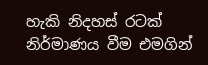හැකි නිදහස් රටක් නිර්මාණය වීම එමගින්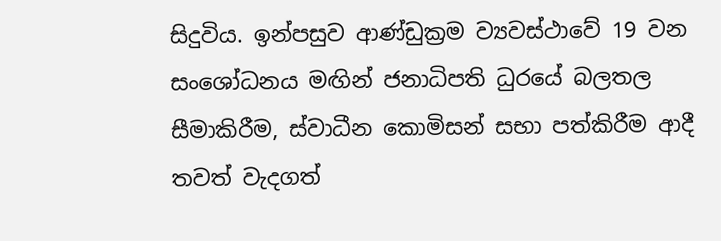සිදුවිය. ඉන්පසුව ආණ්ඩුක්‍රම ව්‍යවස්ථාවේ 19 වන සංශෝධනය මඟින් ජනාධිපති ධුරයේ බලතල සීමාකිරීම, ස්වාධීන කොමිසන් සභා පත්කිරීම ආදී තවත් වැදගත්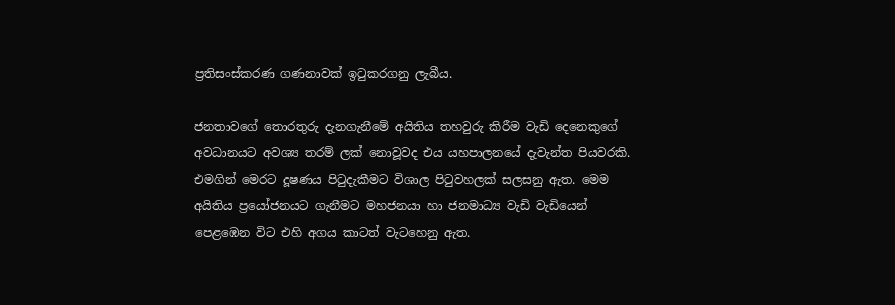ප්‍රතිසංස්කරණ ගණනාවක් ඉටුකරගනු ලැබීය.

ජනතාවගේ තොරතුරු දැනගැනීමේ අයිතිය තහවුරු කිරීම වැඩි දෙනෙකුගේ අවධානයට අවශ්‍ය තරම් ලක් නොවූවද එය යහපාලනයේ දැවැන්ත පියවරකි. එමගින් මෙරට දූෂණය පිටුදැකීමට විශාල පිටුවහලක් සලසනු ඇත. මෙම අයිතිය ප්‍රයෝජනයට ගැනීමට මහජනයා හා ජනමාධ්‍ය වැඩි වැඩියෙන් පෙළඹෙන විට එහි අගය කාටත් වැටහෙනු ඇත.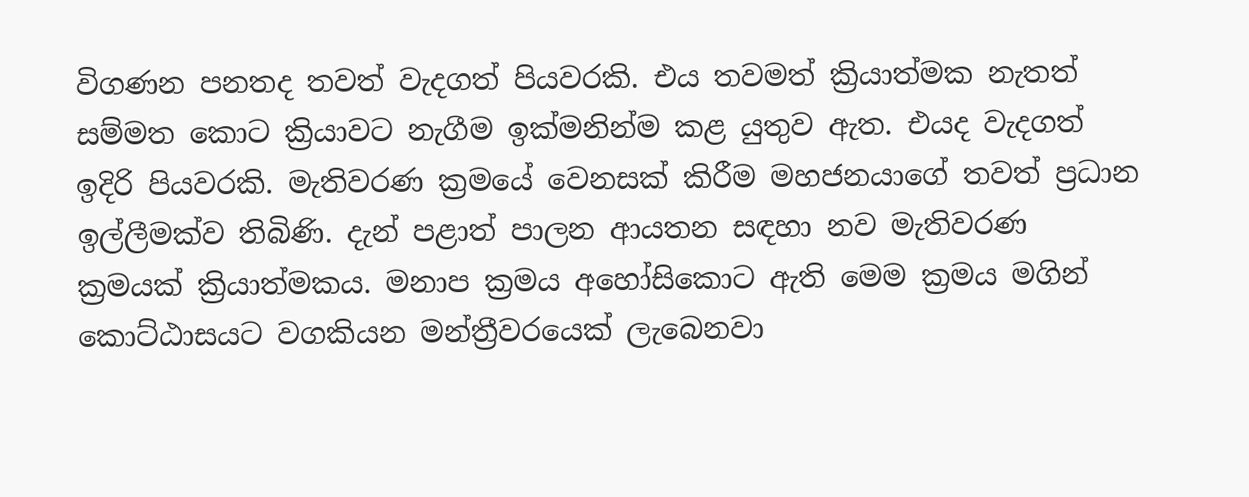විගණන පනතද තවත් වැදගත් පියවරකි. එය තවමත් ක්‍රියාත්මක නැතත් සම්මත කොට ක්‍රියාවට නැගීම ඉක්මනින්ම කළ යුතුව ඇත. එයද වැදගත් ඉදිරි පියවරකි. මැතිවරණ ක්‍රමයේ වෙනසක් කිරීම මහජනයාගේ තවත් ප්‍රධාන ඉල්ලීමක්ව තිබිණි. දැන් පළාත් පාලන ආයතන සඳහා නව මැතිවරණ ක්‍රමයක් ක්‍රියාත්මකය. මනාප ක්‍රමය අහෝසිකොට ඇති මෙම ක්‍රමය මගින් කොට්ඨාසයට වගකියන මන්ත්‍රීවරයෙක් ලැබෙනවා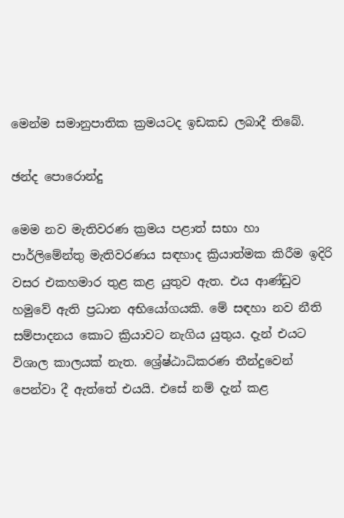මෙන්ම සමානුපාතික ක්‍රමයටද ඉඩකඩ ලබාදී තිබේ.

ඡන්ද පොරොන්දු

මෙම නව මැතිවරණ ක්‍රමය පළාත් සභා හා පාර්ලිමේන්තු මැතිවරණය සඳහාද ක්‍රියාත්මක කිරීම ඉදිරි වසර එකහමාර තුළ කළ යුතුව ඇත. එය ආණ්ඩුව හමුවේ ඇති ප්‍රධාන අභියෝගයකි. මේ සඳහා නව නීති සම්පාදනය කොට ක්‍රියාවට නැගිය යුතුය. දැන් එයට විශාල කාලයක් නැත. ශ්‍රේෂ්ඨාධිකරණ තීන්දුවෙන් පෙන්වා දී ඇත්තේ එයයි. එසේ නම් දැන් කළ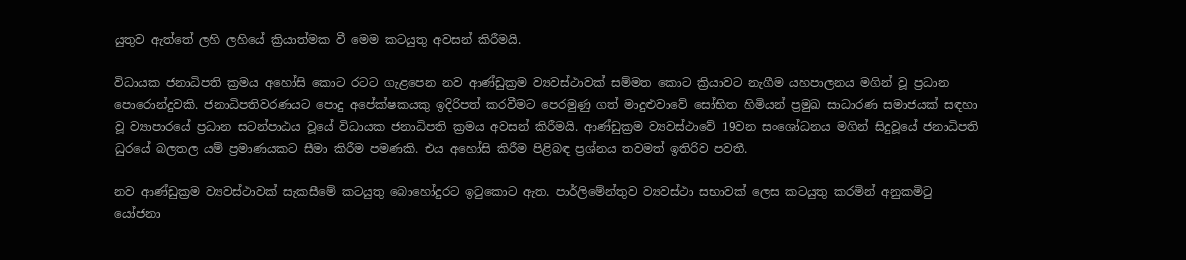යුතුව ඇත්තේ ලහි ලහියේ ක්‍රියාත්මක වී මෙම කටයුතු අවසන් කිරීමයි.

විධායක ජනාධිපති ක්‍රමය අහෝසි කොට රටට ගැළපෙන නව ආණ්ඩුක්‍රම ව්‍යවස්ථාවක් සම්මත කොට ක්‍රියාවට නැගීම යහපාලනය මගින් වූ ප්‍රධාන පොරොන්දුවකි. ජනාධිපතිවරණයට පොදු අපේක්ෂකයකු ඉදිරිපත් කරවීමට පෙරමුණු ගත් මාදුළුවාවේ සෝභිත හිමියන් ප්‍රමුඛ සාධාරණ සමාජයක් සඳහා වූ ව්‍යාපාරයේ ප්‍රධාන සටන්පාඨය වූයේ විධායක ජනාධිපති ක්‍රමය අවසන් කිරීමයි. ආණ්ඩුක්‍රම ව්‍යවස්ථාවේ 19වන සංශෝධනය මගින් සිදුවූයේ ජනාධිපති ධුරයේ බලතල යම් ප්‍රමාණයකට සීමා කිරීම පමණකි. එය අහෝසි කිරීම පිළිබඳ ප්‍රශ්නය තවමත් ඉතිරිව පවතී.

නව ආණ්ඩුක්‍රම ව්‍යවස්ථාවක් සැකසීමේ කටයුතු බොහෝදුරට ඉටුකොට ඇත. පාර්ලිමේන්තුව ව්‍යවස්ථා සභාවක් ලෙස කටයුතු කරමින් අනුකමිටු යෝජනා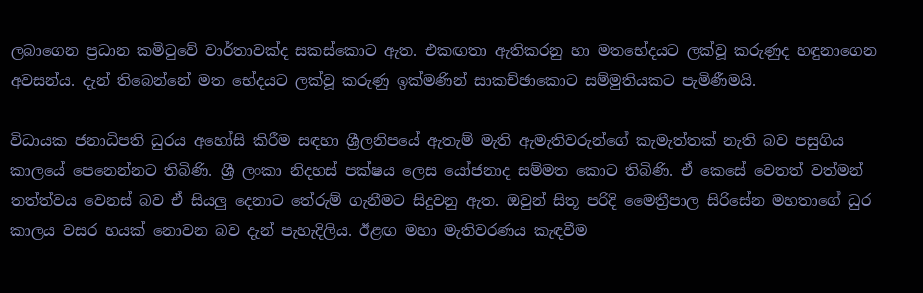ලබාගෙන ප්‍රධාන කමිටුවේ වාර්තාවක්ද සකස්කොට ඇත. එකඟතා ඇතිකරනු හා මතභේදයට ලක්වූ කරුණුද හඳුනාගෙන අවසන්ය. දැන් තිබෙන්නේ මත භේදයට ලක්වූ කරුණු ඉක්මණින් සාකච්ඡාකොට සම්මුතියකට පැමිණීමයි.

විධායක ජනාධිපති ධුරය අහෝසි කිරීම සඳහා ශ්‍රීලනිපයේ ඇතැම් මැති ඇමැතිවරුන්ගේ කැමැත්තක් නැති බව පසුගිය කාලයේ පෙනෙන්නට තිබිණි. ශ්‍රී ලංකා නිදහස් පක්ෂය ලෙස යෝජනාද සම්මත කොට තිබිණි. ඒ කෙසේ වෙතත් වත්මන් තත්ත්වය වෙනස් බව ඒ සියලු දෙනාට තේරුම් ගැනීමට සිදුවනු ඇත. ඔවුන් සිතූ පරිදි මෛත්‍රීපාල සිරිසේන මහතාගේ ධුර කාලය වසර හයක් නොවන බව දැන් පැහැදිලිය. ඊළඟ මහා මැතිවරණය කැඳවීම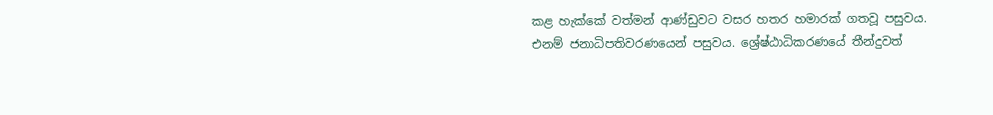කළ හැක්කේ වත්මන් ආණ්ඩුවට වසර හතර හමාරක් ගතවූ පසුවය. එනම් ජනාධිපතිවරණයෙන් පසුවය. ශ්‍රේෂ්ඨාධිකරණයේ තීන්දුවත්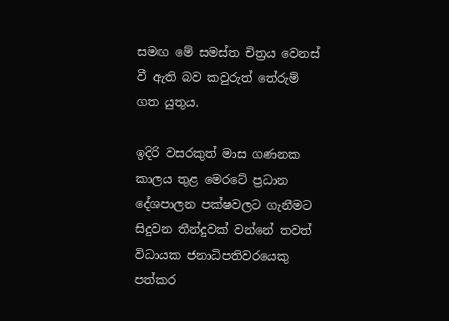සමඟ මේ සමස්ත චිත්‍රය වෙනස් වී ඇති බව කවුරුත් තේරුම් ගත යුතුය.

ඉදිරි වසරකුත් මාස ගණනක කාලය තුළ මෙ‍රටේ ප්‍රධාන දේශපාලන පක්ෂවලට ගැනීමට සිදුවන තීන්දුවක් වන්නේ තවත් විධායක ජනාධිපතිවරයෙකු පත්කර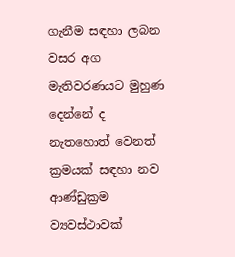ගැනීම සඳහා ලබන වසර අග මැතිවරණයට මුහුණ දෙන්නේ ද නැතහොත් වෙනත් ක්‍රමයක් සඳහා නව ආණ්ඩුක්‍රම ව්‍යවස්ථාවක්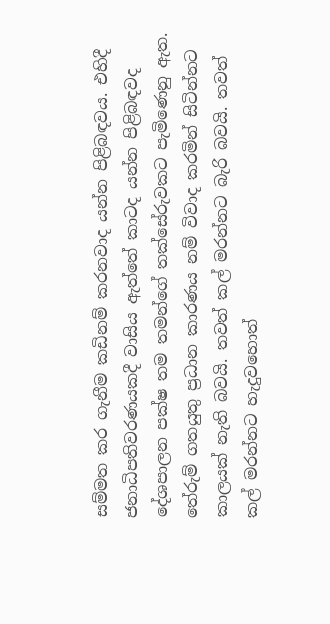සම්මත කර ගැනීම කඩිනම් කරනවාද යන්න පිළිබඳවය. එහිදී ජනාධිපතිවරණයකදී වාසිය ඇත්තේ කාටද යන්න පිළිබඳවද දේශපාලන පක්ෂ තම තමන්ගේ තක්සේරුවකට පැමිණෙනු ඇත. තේරුම් ගතයුතු ප්‍රධාන කාරණය නම් විවාද කරමින් සිටින්නට කාලයක් නැති බවයි. තවත් කල් මරන්නට බැරි බවයි. තවත් කල් මරන්නට හැදුවහොත්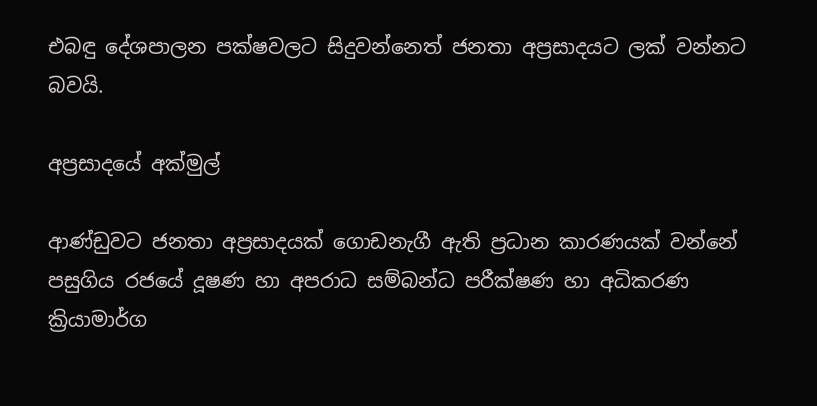එබඳු දේශපාලන පක්ෂවලට සිදුවන්නෙත් ජනතා අප්‍රසාදයට ලක් වන්නට බවයි.

අප්‍රසාදයේ අක්මුල්

ආණ්ඩුවට ජනතා අප්‍රසාදයක් ගොඩනැගී ඇති ප්‍රධාන කාරණයක් වන්නේ පසුගිය රජයේ දූෂණ හා අපරාධ සම්බන්ධ පරීක්ෂණ හා අධිකරණ ක්‍රියාමාර්ග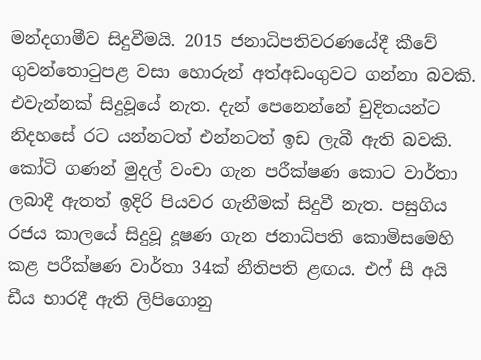මන්දගාමීව සිදුවීමයි. 2015 ජනාධිපතිවරණයේදී කීවේ ගුවන්තොටුපළ වසා හොරුන් අත්අඩංගුවට ගන්නා බවකි. එවැන්නක් සිදුවූයේ නැත. දැන් පෙනෙන්නේ චුදිතයන්ට නිදහසේ රට යන්නටත් එන්නටත් ඉඩ ලැබී ඇති බවකි. කෝටි ගණන් මුදල් වංචා ගැන පරීක්ෂණ කොට වාර්තා ලබාදී ඇතත් ඉදිරි පියවර ගැනී‍මක් සිදුවී නැත. පසුගිය රජය කාලයේ සිදුවූ දූෂණ ගැන ජනාධිපති කොමිසමෙහි කළ පරීක්ෂණ වාර්තා 34ක් නීතිපති ළඟය. එෆ් සී අයි ඩීය භාරදී ඇති ලිපිගොනු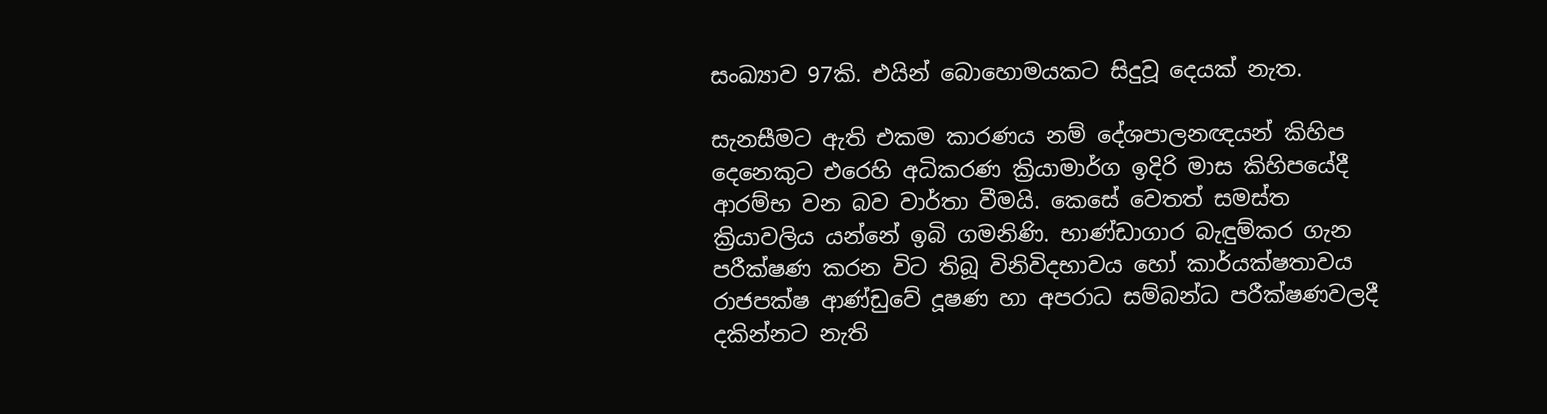සංඛ්‍යාව 97කි. එයින් බොහොමයකට සිදුවූ දෙයක් නැත.

සැනසීමට ඇති එකම කාරණය නම් දේශපාලනඥයන් කිහිප දෙනෙකුට එරෙහි අධිකරණ ක්‍රියාමාර්ග ඉදිරි මාස කිහිපයේදී ආරම්භ වන බව වාර්තා වීමයි. කෙසේ වෙතත් සමස්ත ක්‍රියාවලිය යන්නේ ඉබි ගමනිණි. භාණ්ඩාගාර බැඳුම්කර ගැන පරීක්ෂණ කරන විට තිබූ විනිවිදභාවය හෝ කාර්යක්ෂතාවය රාජපක්ෂ ආණ්ඩුවේ දූෂණ හා අපරාධ සම්බන්ධ පරීක්ෂණවලදී දකින්නට නැති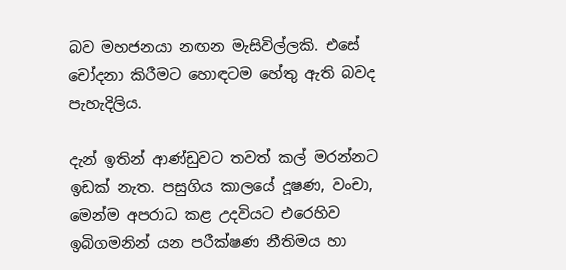බව මහජනයා නඟන මැසිවිල්ලකි. එසේ චෝදනා කිරීමට හොඳටම හේතු ඇති බවද පැහැදිලිය.

දැන් ඉතින් ආණ්ඩුවට තවත් කල් මරන්නට ඉඩක් නැත. පසුගිය කාලයේ දූෂණ, වංචා, මෙන්ම අපරාධ කළ උදවියට එරෙහිව ඉබිගමනින් යන පරීක්ෂණ නීතිමය හා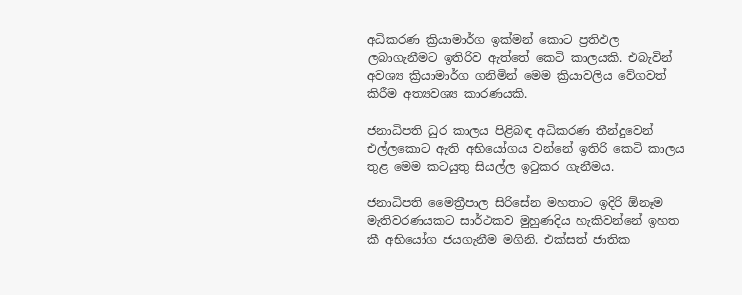අධිකරණ ක්‍රියාමාර්ග ඉක්මන් කොට ප්‍රතිඵල ලබාගැනීමට ඉතිරිව ඇත්තේ කෙටි කාලයකි. එබැවින් අවශ්‍ය ක්‍රියාමාර්ග ගනිමින් මෙම ක්‍රියාවලිය වේගවත් කිරීම අත්‍යවශ්‍ය කාරණයකි.

ජනාධිපති ධුර කාලය පිළිබඳ අධිකරණ තීන්දුවෙන් එල්ලකොට ඇති අභියෝගය වන්නේ ඉතිරි කෙටි කාලය තුළ මෙම කටයුතු සියල්ල ඉටුකර ගැනීමය.

ජනාධිපති මෛත්‍රීපාල සිරිසේන මහතාට ඉදිරි ඕනෑම මැතිවරණයකට සාර්ථකව මුහුණදිය හැකිවන්නේ ඉහත කී අභියෝග ජයගැනීම මගිනි. එක්සත් ජාතික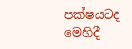පක්ෂයටද මෙහිදී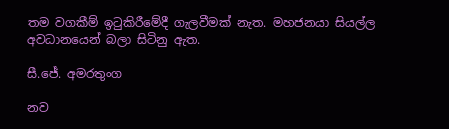තම වගකීම් ඉටුකිරීමේදී ගැලවීමක් නැත. මහජනයා සියල්ල අවධානයෙන් බලා සිටිනු ඇත.

සී.ජේ. අමරතුංග

නව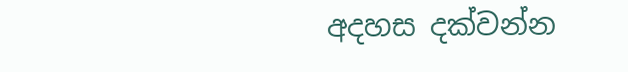අදහස දක්වන්න